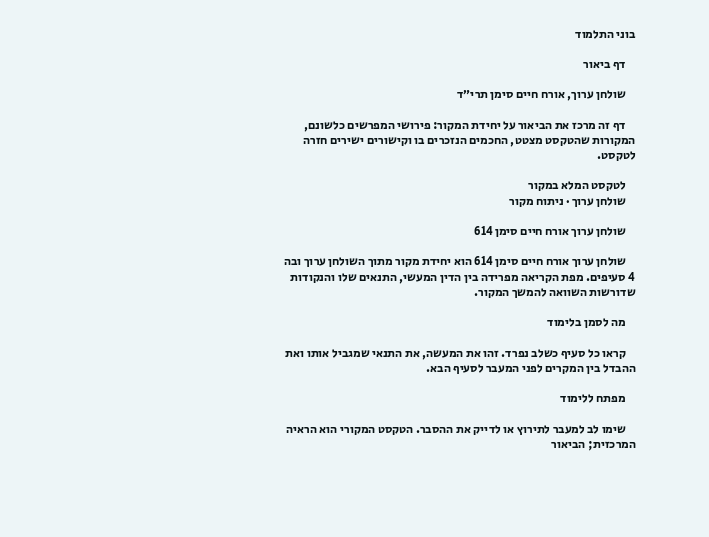בוני התלמוד

    דף ביאור

    שולחן ערוך, אורח חיים סימן תרי״ד

    דף זה מרכז את הביאור על יחידת המקור: פירושי המפרשים כלשונם, המקורות שהטקסט מצטט, החכמים הנזכרים בו וקישורים ישירים חזרה לטקסט.

    לטקסט המלא במקור
    שולחן ערוך · ניתוח מקור

    שולחן ערוך אורח חיים סימן 614

    שולחן ערוך אורח חיים סימן 614 הוא יחידת מקור מתוך השולחן ערוך ובה 4 סעיפים. מפת הקריאה מפרידה בין הדין המעשי, התנאים שלו והנקודות שדורשות השוואה להמשך המקור.

    מה לסמן בלימוד

    קראו כל סעיף כשלב נפרד. זהו את המעשה, את התנאי שמגביל אותו ואת ההבדל בין המקרים לפני המעבר לסעיף הבא.

    מפתח ללימוד

    שימו לב למעבר לתירוץ או לדייק את ההסבר. הטקסט המקורי הוא הראיה המרכזית; הביאור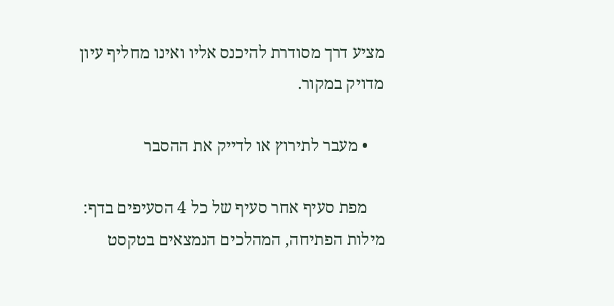מציע דרך מסודרת להיכנס אליו ואינו מחליף עיון מדויק במקור.

    • מעבר לתירוץ או לדייק את ההסבר

    מפת סעיף אחר סעיף של כל 4 הסעיפים בדף: מילות הפתיחה, המהלכים הנמצאים בטקסט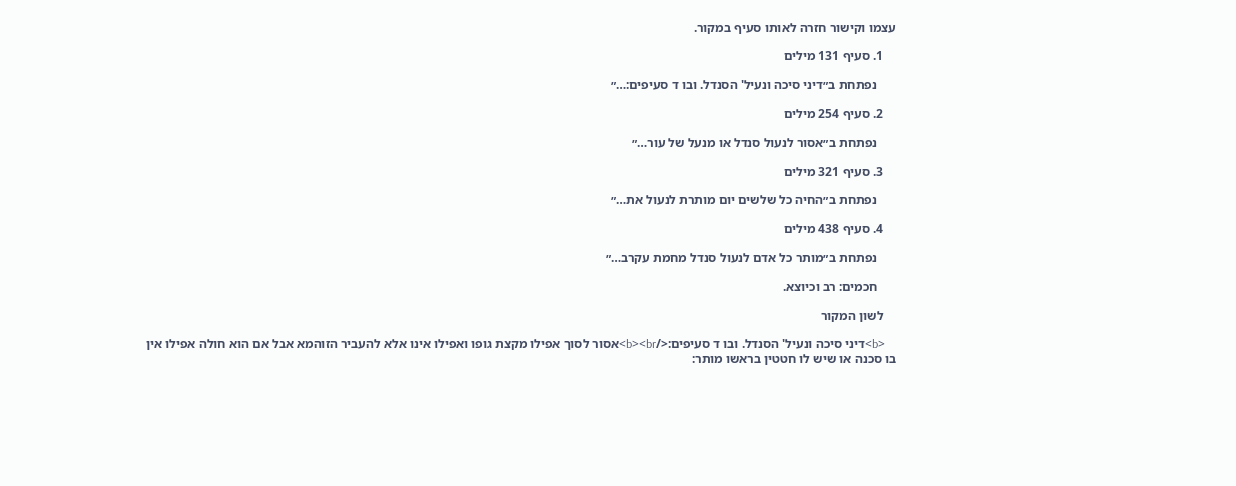עצמו וקישור חזרה לאותו סעיף במקור.

    1. סעיף 131 מילים

      נפתחת ב״דיני סיכה ונעיל' הסנדל. ובו ד סעיפים:…״

    2. סעיף 254 מילים

      נפתחת ב״אסור לנעול סנדל או מנעל של עור…״

    3. סעיף 321 מילים

      נפתחת ב״החיה כל שלשים יום מותרת לנעול את…״

    4. סעיף 438 מילים

      נפתחת ב״מותר כל אדם לנעול סנדל מחמת עקרב…״

      חכמים: רב וכיוצא.

    לשון המקור

    <b>דיני סיכה ונעיל' הסנדל. ובו ד סעיפים:</b><br>אסור לסוך אפילו מקצת גופו ואפילו אינו אלא להעביר הזוהמא אבל אם הוא חולה אפילו אין בו סכנה או שיש לו חטטין בראשו מותר: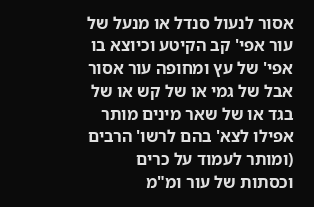אסור לנעול סנדל או מנעל של עור אפי' קב הקיטע וכיוצא בו אפי' של עץ ומחופה עור אסור אבל של גמי או של קש או של בגד או של שאר מינים מותר אפילו לצא' בהם לרשו' הרבים (ומותר לעמוד על כרים וכסתות של עור ומ"מ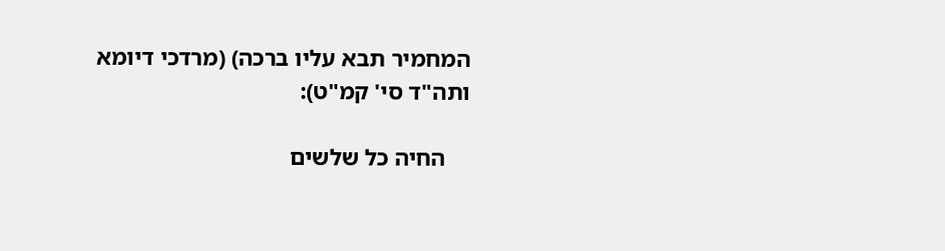המחמיר תבא עליו ברכה) (מרדכי דיומא ותה"ד סי' קמ"ט):

    החיה כל שלשים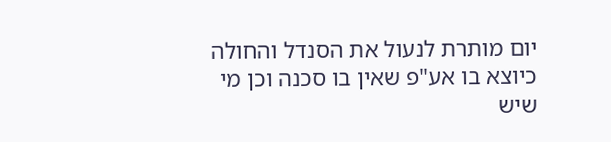יום מותרת לנעול את הסנדל והחולה כיוצא בו אע"פ שאין בו סכנה וכן מי שיש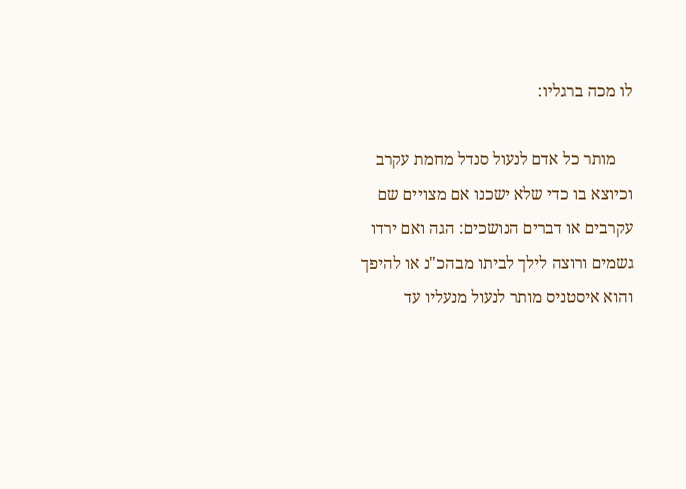לו מכה ברגליו:

    מותר כל אדם לנעול סנדל מחמת עקרב וכיוצא בו כדי שלא ישכנו אם מצויים שם עקרבים או דברים הנושכים: הגה ואם ירדו גשמים ורוצה לילך לביתו מבהכ"נ או להיפך והוא איסטניס מותר לנעול מנעליו עד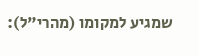שמגיע למקומו (מהרי"ל):